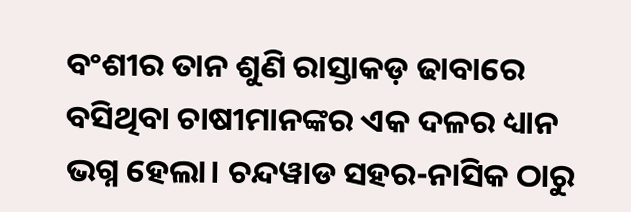ବଂଶୀର ତାନ ଶୁଣି ରାସ୍ତାକଡ଼ ଢାବାରେ ବସିଥିବା ଚାଷୀମାନଙ୍କର ଏକ ଦଳର ଧ୍ୟାନ ଭଗ୍ନ ହେଲା। ଚନ୍ଦୱାଡ ସହର-ନାସିକ ଠାରୁ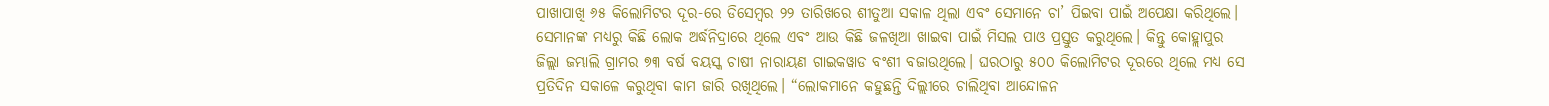ପାଖାପାଖି ୬୫ କିଲୋମିଟର ଦୂର-ରେ ଡିସେମ୍ବର ୨୨ ତାରିଖରେ ଶୀତୁଆ ସକାଳ ଥିଲା ଏବଂ ସେମାନେ ଚା’ ପିଇବା ପାଇଁ ଅପେକ୍ଷା କରିଥିଲେ। ସେମାନଙ୍କ ମଧ୍ୟରୁ କିଛି ଲୋକ ଅର୍ଦ୍ଧନିଦ୍ରାରେ ଥିଲେ ଏବଂ ଆଉ କିଛି ଜଳଖିଆ ଖାଇବା ପାଇଁ ମିସଲ ପାଓ ପ୍ରସ୍ତୁତ କରୁଥିଲେ। କିନ୍ତୁ କୋହ୍ଲାପୁର ଜିଲ୍ଲା ଜମ୍ଭାଲି ଗ୍ରାମର ୭୩ ବର୍ଷ ବୟସ୍କ ଚାଷୀ ନାରାୟଣ ଗାଇକୱାଡ ବଂଶୀ ବଜାଉଥିଲେ। ଘରଠାରୁ ୫୦୦ କିଲୋମିଟର ଦୂରରେ ଥିଲେ ମଧ୍ୟ ସେ ପ୍ରତିଦିନ ସକାଳେ କରୁଥିବା କାମ ଜାରି ରଖିଥିଲେ। “ଲୋକମାନେ କହୁଛନ୍ତି ଦିଲ୍ଲୀରେ ଚାଲିଥିବା ଆନ୍ଦୋଳନ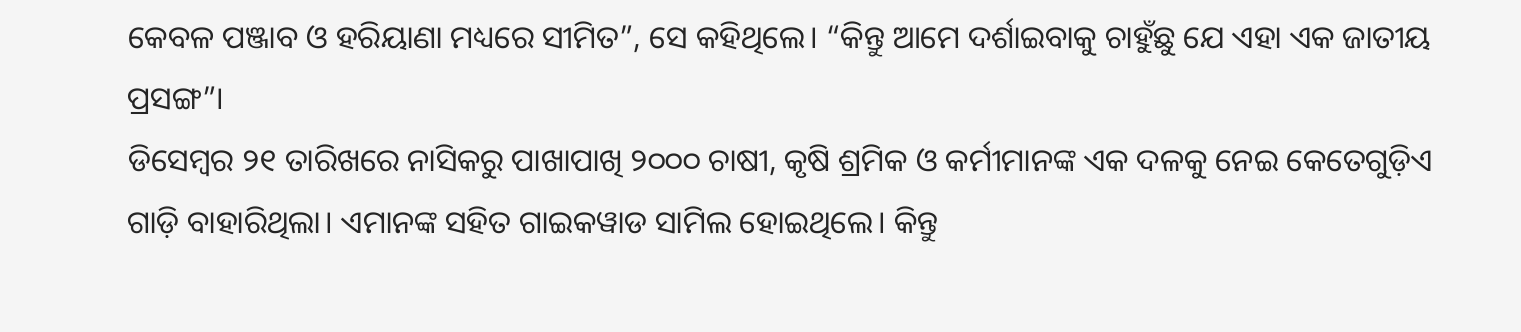କେବଳ ପଞ୍ଜାବ ଓ ହରିୟାଣା ମଧ୍ୟରେ ସୀମିତ”, ସେ କହିଥିଲେ। “କିନ୍ତୁ ଆମେ ଦର୍ଶାଇବାକୁ ଚାହୁଁଛୁ ଯେ ଏହା ଏକ ଜାତୀୟ ପ୍ରସଙ୍ଗ”।
ଡିସେମ୍ବର ୨୧ ତାରିଖରେ ନାସିକରୁ ପାଖାପାଖି ୨୦୦୦ ଚାଷୀ, କୃଷି ଶ୍ରମିକ ଓ କର୍ମୀମାନଙ୍କ ଏକ ଦଳକୁ ନେଇ କେତେଗୁଡ଼ିଏ ଗାଡ଼ି ବାହାରିଥିଲା। ଏମାନଙ୍କ ସହିତ ଗାଇକୱାଡ ସାମିଲ ହୋଇଥିଲେ। କିନ୍ତୁ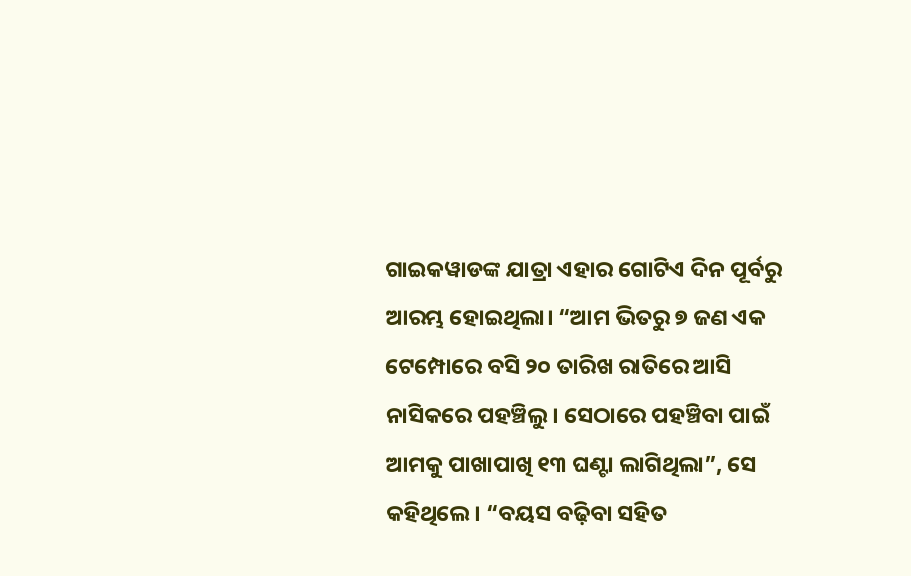ଗାଇକୱାଡଙ୍କ ଯାତ୍ରା ଏହାର ଗୋଟିଏ ଦିନ ପୂର୍ବରୁ ଆରମ୍ଭ ହୋଇଥିଲା। “ଆମ ଭିତରୁ ୭ ଜଣ ଏକ ଟେମ୍ପୋରେ ବସି ୨୦ ତାରିଖ ରାତିରେ ଆସି ନାସିକରେ ପହଞ୍ଚିଲୁ। ସେଠାରେ ପହଞ୍ଚିବା ପାଇଁ ଆମକୁ ପାଖାପାଖି ୧୩ ଘଣ୍ଟା ଲାଗିଥିଲା”, ସେ କହିଥିଲେ। “ବୟସ ବଢ଼ିବା ସହିତ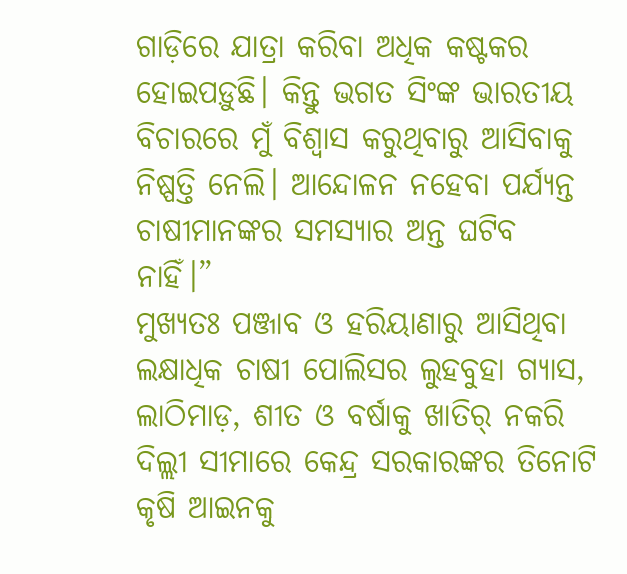ଗାଡ଼ିରେ ଯାତ୍ରା କରିବା ଅଧିକ କଷ୍ଟକର ହୋଇପଡ଼ୁଛି। କିନ୍ତୁ ଭଗତ ସିଂଙ୍କ ଭାରତୀୟ ବିଚାରରେ ମୁଁ ବିଶ୍ୱାସ କରୁଥିବାରୁ ଆସିବାକୁ ନିଷ୍ପତ୍ତି ନେଲି। ଆନ୍ଦୋଳନ ନହେବା ପର୍ଯ୍ୟନ୍ତ ଚାଷୀମାନଙ୍କର ସମସ୍ୟାର ଅନ୍ତ ଘଟିବ ନାହିଁ।”
ମୁଖ୍ୟତଃ ପଞ୍ଜାବ ଓ ହରିୟାଣାରୁ ଆସିଥିବା ଲକ୍ଷାଧିକ ଚାଷୀ ପୋଲିସର ଲୁହବୁହା ଗ୍ୟାସ, ଲାଠିମାଡ଼, ଶୀତ ଓ ବର୍ଷାକୁ ଖାତିର୍ ନକରି ଦିଲ୍ଲୀ ସୀମାରେ କେନ୍ଦ୍ର ସରକାରଙ୍କର ତିନୋଟି କୃଷି ଆଇନକୁ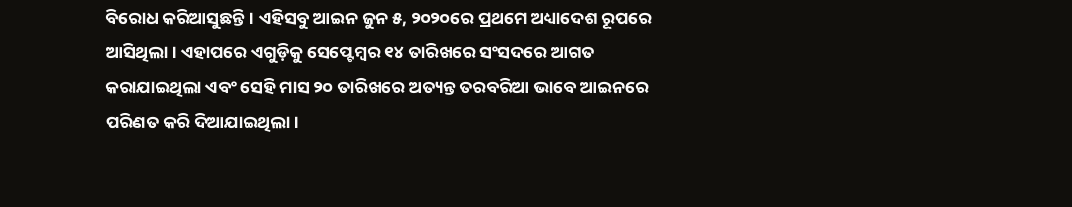ବିରୋଧ କରିଆସୁଛନ୍ତି। ଏହିସବୁ ଆଇନ ଜୁନ ୫, ୨୦୨୦ରେ ପ୍ରଥମେ ଅଧ୍ୟାଦେଶ ରୂପରେ ଆସିଥିଲା। ଏହାପରେ ଏଗୁଡ଼ିକୁ ସେପ୍ଟେମ୍ବର ୧୪ ତାରିଖରେ ସଂସଦରେ ଆଗତ କରାଯାଇଥିଲା ଏବଂ ସେହି ମାସ ୨୦ ତାରିଖରେ ଅତ୍ୟନ୍ତ ତରବରିଆ ଭାବେ ଆଇନରେ ପରିଣତ କରି ଦିଆଯାଇଥିଲା।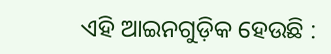ଏହି ଆଇନଗୁଡ଼ିକ ହେଉଛି :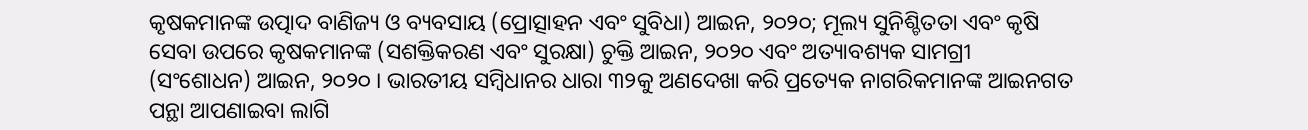କୃଷକମାନଙ୍କ ଉତ୍ପାଦ ବାଣିଜ୍ୟ ଓ ବ୍ୟବସାୟ (ପ୍ରୋତ୍ସାହନ ଏବଂ ସୁବିଧା) ଆଇନ, ୨୦୨୦; ମୂଲ୍ୟ ସୁନିଶ୍ଚିତତା ଏବଂ କୃଷି ସେବା ଉପରେ କୃଷକମାନଙ୍କ (ସଶକ୍ତିକରଣ ଏବଂ ସୁରକ୍ଷା) ଚୁକ୍ତି ଆଇନ, ୨୦୨୦ ଏବଂ ଅତ୍ୟାବଶ୍ୟକ ସାମଗ୍ରୀ (ସଂଶୋଧନ) ଆଇନ, ୨୦୨୦ । ଭାରତୀୟ ସମ୍ବିଧାନର ଧାରା ୩୨କୁ ଅଣଦେଖା କରି ପ୍ରତ୍ୟେକ ନାଗରିକମାନଙ୍କ ଆଇନଗତ ପନ୍ଥା ଆପଣାଇବା ଲାଗି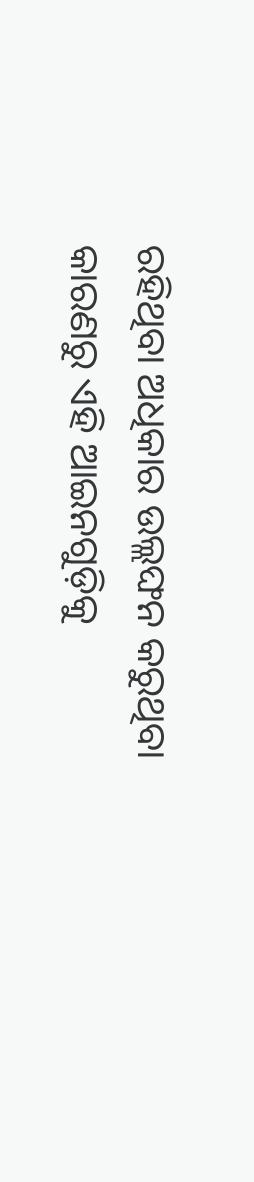ରହିଥିବା ଅଧିକାର ଉଲ୍ଲଙ୍ଘନ କରୁଥିବା କାରଣରୁ ଏହି ଆଇନଗୁଡ଼ିକୁ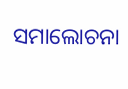ସମାଲୋଚନା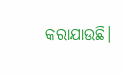କରାଯାଉଛି।